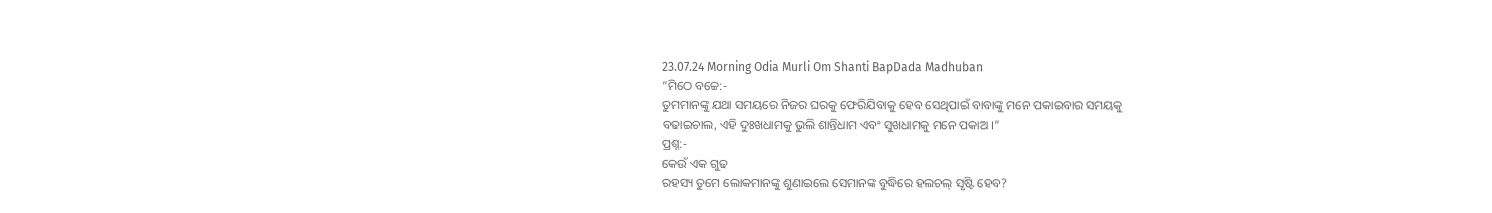23.07.24 Morning Odia Murli Om Shanti BapDada Madhuban
“ମିଠେ ବଚ୍ଚେ:-
ତୁମମାନଙ୍କୁ ଯଥା ସମୟରେ ନିଜର ଘରକୁ ଫେରିଯିବାକୁ ହେବ ସେଥିପାଇଁ ବାବାଙ୍କୁ ମନେ ପକାଇବାର ସମୟକୁ
ବଢାଇଚାଲ, ଏହି ଦୁଃଖଧାମକୁ ଭୁଲି ଶାନ୍ତିଧାମ ଏବଂ ସୁଖଧାମକୁ ମନେ ପକାଅ ।”
ପ୍ରଶ୍ନ:-
କେଉଁ ଏକ ଗୁଢ
ରହସ୍ୟ ତୁମେ ଲୋକମାନଙ୍କୁ ଶୁଣାଇଲେ ସେମାନଙ୍କ ବୁଦ୍ଧିରେ ହଲଚଲ୍ ସୃଷ୍ଟି ହେବ?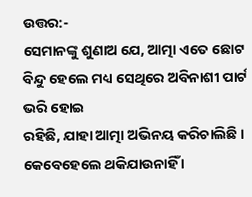ଉତ୍ତର:-
ସେମାନଙ୍କୁ ଶୁଣାଅ ଯେ, ଆତ୍ମା ଏତେ ଛୋଟ ବିନ୍ଦୁ ହେଲେ ମଧ୍ୟ ସେଥିରେ ଅବିନାଶୀ ପାର୍ଟ ଭରି ହୋଇ
ରହିଛି, ଯାହା ଆତ୍ମା ଅଭିନୟ କରିଚାଲିଛି । କେବେହେଲେ ଥକିଯାଉନାହିଁ ।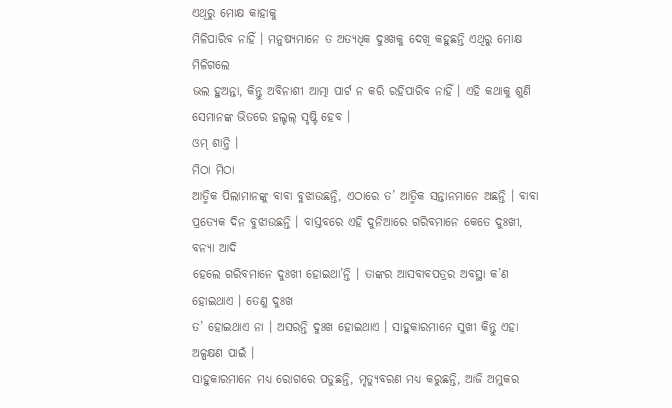ଏଥିରୁ ମୋକ୍ଷ କାହାକୁ
ମିଳିପାରିବ ନାହିଁ । ମନୁଷ୍ୟମାନେ ତ ଅତ୍ୟଧିକ ଦୁଃଖକୁ ଦେଖି କହୁଛନ୍ତି ଏଥିରୁ ମୋକ୍ଷ ମିଳିଗଲେ
ଭଲ ହୁଅନ୍ତା, କିନ୍ତୁ ଅବିନାଶୀ ଆତ୍ମା ପାର୍ଟ ନ କରି ରହିପାରିବ ନାହିଁ । ଏହି କଥାକୁ ଶୁଣି
ସେମାନଙ୍କ ଭିତରେ ହଲ୍ଚଲ୍ ସୃଷ୍ଟି ହେବ ।
ଓମ୍ ଶାନ୍ତି ।
ମିଠା ମିଠା
ଆତ୍ମିକ ପିଲାମାନଙ୍କୁ ବାବା ବୁଝାଉଛନ୍ତି, ଏଠାରେ ତ’ ଆତ୍ମିକ ସନ୍ତାନମାନେ ଅଛନ୍ତି । ବାବା
ପ୍ରତ୍ୟେକ ଦିନ ବୁଝାଉଛନ୍ତି । ବାସ୍ତବରେ ଏହି ଦୁନିଆରେ ଗରିବମାନେ କେତେ ଦୁଃଖୀ, ବନ୍ୟା ଆଦି
ହେଲେ ଗରିବମାନେ ଦୁଃଖୀ ହୋଇଥା’ନ୍ତି । ତାଙ୍କର ଆସବାବପତ୍ରର ଅବସ୍ଥା କ’ଣ ହୋଇଥାଏ । ତେଣୁ ଦୁଃଖ
ତ’ ହୋଇଥାଏ ନା । ଅସରନ୍ତି ଦୁଃଖ ହୋଇଥାଏ । ସାହୁକାରମାନେ ସୁଖୀ କିନ୍ତୁ ଏହା ଅଳ୍ପକ୍ଷଣ ପାଇଁ ।
ସାହୁକାରମାନେ ମଧ୍ୟ ରୋଗରେ ପଡୁଛନ୍ତି, ମୃତ୍ୟୁବରଣ ମଧ୍ୟ କରୁଛନ୍ତି, ଆଜି ଅମୁକର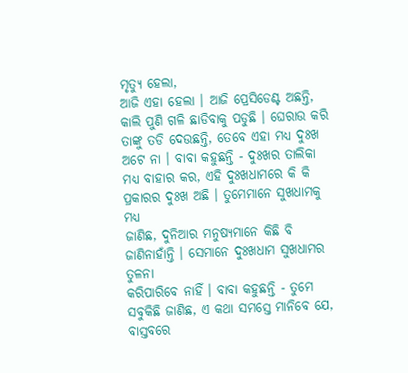ମୃତ୍ୟୁ ହେଲା,
ଆଜି ଏହା ହେଲା । ଆଜି ପ୍ରେସିଡେଣ୍ଟ ଅଛନ୍ତି, କାଲି ପୁଣି ଗଳି ଛାଡିବାକୁ ପଡୁଛି । ଘେରାଉ କରି
ତାଙ୍କୁ ତଡି ଦେଉଛନ୍ତି, ତେବେ ଏହା ମଧ୍ୟ ଦୁଃଖ ଅଟେ ନା । ବାବା କହୁଛନ୍ତି - ଦୁଃଖର ତାଲିକା
ମଧ୍ୟ ବାହାର କର, ଏହି ଦୁଃଖଧାମରେ କି କି ପ୍ରକାରର ଦୁଃଖ ଅଛି । ତୁମେମାନେ ସୁଖଧାମକୁ ମଧ୍ୟ
ଜାଣିଛ, ଦୁନିଆର ମନୁଷ୍ୟମାନେ କିଛି ବି ଜାଣିନାହାଁନ୍ତି । ସେମାନେ ଦୁଃଖଧାମ ସୁଖଧାମର ତୁଳନା
କରିପାରିବେ ନାହିଁ । ବାବା କହୁଛନ୍ତି - ତୁମେ ସବୁକିଛି ଜାଣିଛ, ଏ କଥା ସମସ୍ତେ ମାନିବେ ଯେ,
ବାସ୍ତବରେ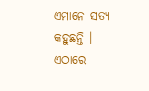ଏମାନେ ସତ୍ୟ କହୁଛନ୍ତି । ଏଠାରେ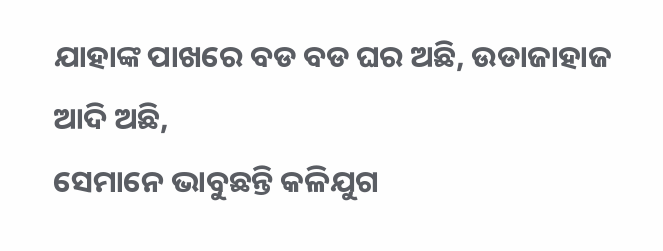ଯାହାଙ୍କ ପାଖରେ ବଡ ବଡ ଘର ଅଛି, ଉଡାଜାହାଜ ଆଦି ଅଛି,
ସେମାନେ ଭାବୁଛନ୍ତି କଳିଯୁଗ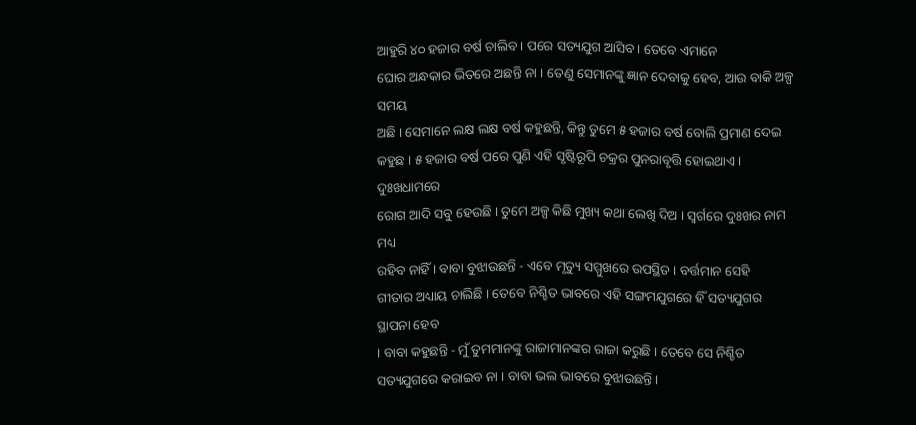ଆହୁରି ୪୦ ହଜାର ବର୍ଷ ଚାଲିବ । ପରେ ସତ୍ୟଯୁଗ ଆସିବ । ତେବେ ଏମାନେ
ଘୋର ଅନ୍ଧକାର ଭିତରେ ଅଛନ୍ତି ନା । ତେଣୁ ସେମାନଙ୍କୁ ଜ୍ଞାନ ଦେବାକୁ ହେବ, ଆଉ ବାକି ଅଳ୍ପ ସମୟ
ଅଛି । ସେମାନେ ଲକ୍ଷ ଲକ୍ଷ ବର୍ଷ କହୁଛନ୍ତି, କିନ୍ତୁ ତୁମେ ୫ ହଜାର ବର୍ଷ ବୋଲି ପ୍ରମାଣ ଦେଇ
କହୁଛ । ୫ ହଜାର ବର୍ଷ ପରେ ପୁଣି ଏହି ସୃଷ୍ଟିରୂପି ଚକ୍ରର ପୁନରାବୃତ୍ତି ହୋଇଥାଏ । ଦୁଃଖଧାମରେ
ରୋଗ ଆଦି ସବୁ ହେଉଛି । ତୁମେ ଅଳ୍ପ କିଛି ମୁଖ୍ୟ କଥା ଲେଖି ଦିଅ । ସ୍ୱର୍ଗରେ ଦୁଃଖର ନାମ ମଧ୍ୟ
ରହିବ ନାହିଁ । ବାବା ବୁଝାଉଛନ୍ତି - ଏବେ ମୃତ୍ୟୁ ସମ୍ମୁଖରେ ଉପସ୍ଥିତ । ବର୍ତ୍ତମାନ ସେହି
ଗୀତାର ଅଧ୍ୟାୟ ଚାଲିଛି । ତେବେ ନିଶ୍ଚିତ ଭାବରେ ଏହି ସଙ୍ଗମଯୁଗରେ ହିଁ ସତ୍ୟଯୁଗର ସ୍ଥାପନା ହେବ
। ବାବା କହୁଛନ୍ତି - ମୁଁ ତୁମମାନଙ୍କୁ ରାଜାମାନଙ୍କର ରାଜା କରୁଛି । ତେବେ ସେ ନିଶ୍ଚିତ
ସତ୍ୟଯୁଗରେ କରାଇବ ନା । ବାବା ଭଲ ଭାବରେ ବୁଝାଉଛନ୍ତି ।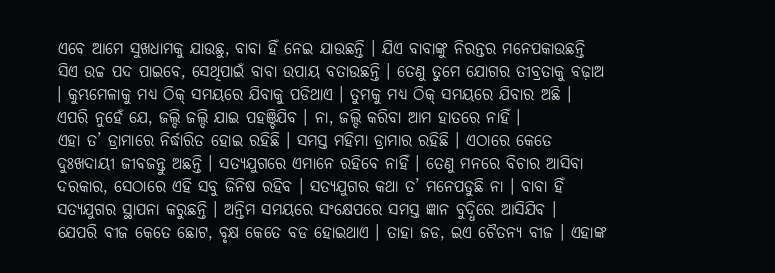ଏବେ ଆମେ ସୁଖଧାମକୁ ଯାଉଛୁ, ବାବା ହିଁ ନେଇ ଯାଉଛନ୍ତି । ଯିଏ ବାବାଙ୍କୁ ନିରନ୍ତର ମନେପକାଉଛନ୍ତି
ସିଏ ଉଚ୍ଚ ପଦ ପାଇବେ, ସେଥିପାଇଁ ବାବା ଉପାୟ ବତାଉଛନ୍ତି । ତେଣୁ ତୁମେ ଯୋଗର ତୀବ୍ରତାକୁ ବଢ଼ାଅ
। କୁମ୍ଭମେଳାକୁ ମଧ୍ୟ ଠିକ୍ ସମୟରେ ଯିବାକୁ ପଡିଥାଏ । ତୁମକୁ ମଧ୍ୟ ଠିକ୍ ସମୟରେ ଯିବାର ଅଛି ।
ଏପରି ନୁହେଁ ଯେ, ଜଲ୍ଦି ଜଲ୍ଦି ଯାଇ ପହଞ୍ଚିଯିବ । ନା, ଜଲ୍ଦି କରିବା ଆମ ହାତରେ ନାହିଁ ।
ଏହା ତ’ ଡ୍ରାମାରେ ନିର୍ଦ୍ଧାରିତ ହୋଇ ରହିଛି । ସମସ୍ତ ମହିମା ଡ୍ରାମାର ରହିଛି । ଏଠାରେ କେତେ
ଦୁଃଖଦାୟୀ ଜୀବଜନ୍ତୁ ଅଛନ୍ତି । ସତ୍ୟଯୁଗରେ ଏମାନେ ରହିବେ ନାହିଁ । ତେଣୁ ମନରେ ବିଚାର ଆସିବା
ଦରକାର, ସେଠାରେ ଏହି ସବୁ ଜିନିଷ ରହିବ । ସତ୍ୟଯୁଗର କଥା ତ’ ମନେପଡୁଛି ନା । ବାବା ହିଁ
ସତ୍ୟଯୁଗର ସ୍ଥାପନା କରୁଛନ୍ତି । ଅନ୍ତିମ ସମୟରେ ସଂକ୍ଷେପରେ ସମସ୍ତ ଜ୍ଞାନ ବୁଦ୍ଧିରେ ଆସିଯିବ ।
ଯେପରି ବୀଜ କେତେ ଛୋଟ, ବୃକ୍ଷ କେତେ ବଡ ହୋଇଥାଏ । ତାହା ଜଡ, ଇଏ ଚୈତନ୍ୟ ବୀଜ । ଏହାଙ୍କ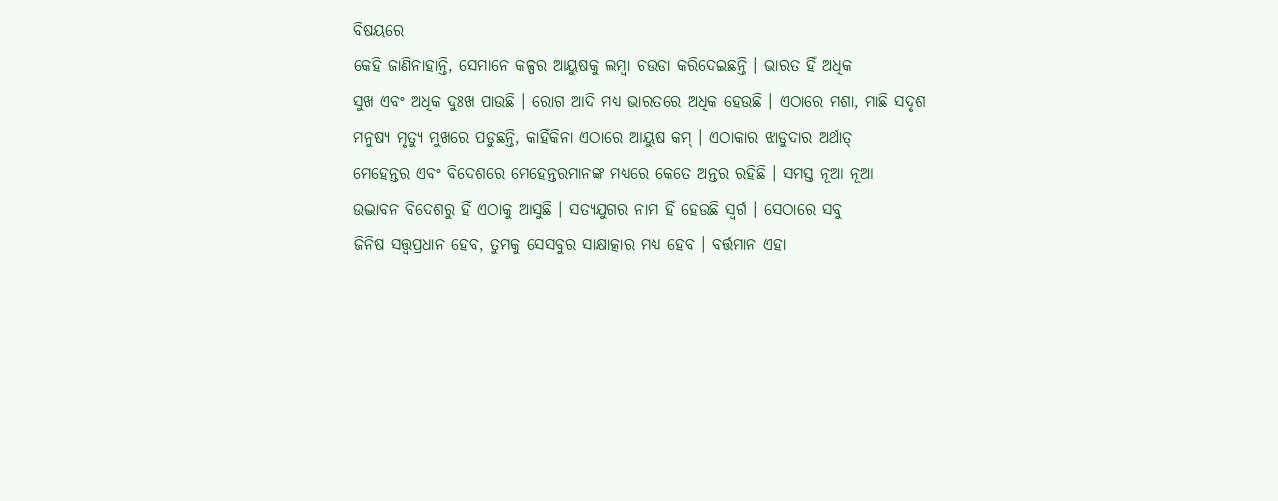ବିଷୟରେ
କେହି ଜାଣିନାହାନ୍ତି, ସେମାନେ କଳ୍ପର ଆୟୁଷକୁ ଲମ୍ବା ଚଉଡା କରିଦେଇଛନ୍ତି । ଭାରତ ହିଁ ଅଧିକ
ସୁଖ ଏବଂ ଅଧିକ ଦୁଃଖ ପାଉଛି । ରୋଗ ଆଦି ମଧ୍ୟ ଭାରତରେ ଅଧିକ ହେଉଛି । ଏଠାରେ ମଶା, ମାଛି ସଦୃଶ
ମନୁଷ୍ୟ ମୃତ୍ୟୁ ମୁଖରେ ପଡୁଛନ୍ତି, କାହିଁକିନା ଏଠାରେ ଆୟୁଷ କମ୍ । ଏଠାକାର ଝାଡୁଦାର ଅର୍ଥାତ୍
ମେହେନ୍ତର ଏବଂ ବିଦେଶରେ ମେହେନ୍ତରମାନଙ୍କ ମଧ୍ୟରେ କେତେ ଅନ୍ତର ରହିଛି । ସମସ୍ତ ନୂଆ ନୂଆ
ଉଦ୍ଭାବନ ବିଦେଶରୁ ହିଁ ଏଠାକୁ ଆସୁଛି । ସତ୍ୟଯୁଗର ନାମ ହିଁ ହେଉଛି ସ୍ୱର୍ଗ । ସେଠାରେ ସବୁ
ଜିନିଷ ସତ୍ତ୍ୱପ୍ରଧାନ ହେବ, ତୁମକୁ ସେସବୁର ସାକ୍ଷାତ୍କାର ମଧ୍ୟ ହେବ । ବର୍ତ୍ତମାନ ଏହା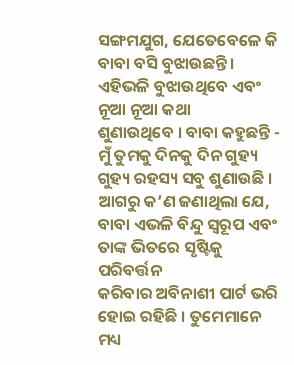ସଙ୍ଗମଯୁଗ, ଯେତେବେଳେ କି ବାବା ବସି ବୁଝାଉଛନ୍ତି । ଏହିଭଳି ବୁଝାଉଥିବେ ଏବଂ ନୂଆ ନୂଆ କଥା
ଶୁଣାଉଥିବେ । ବାବା କହୁଛନ୍ତି - ମୁଁ ତୁମକୁ ଦିନକୁ ଦିନ ଗୁହ୍ୟ ଗୁହ୍ୟ ରହସ୍ୟ ସବୁ ଶୁଣାଉଛି ।
ଆଗରୁ କ’ଣ ଜଣାଥିଲା ଯେ, ବାବା ଏଭଳି ବିନ୍ଦୁ ସ୍ୱରୂପ ଏବଂ ତାଙ୍କ ଭିତରେ ସୃଷ୍ଟିକୁ ପରିବର୍ତ୍ତନ
କରିବାର ଅବିନାଶୀ ପାର୍ଟ ଭରି ହୋଇ ରହିଛି । ତୁମେମାନେ ମଧ୍ୟ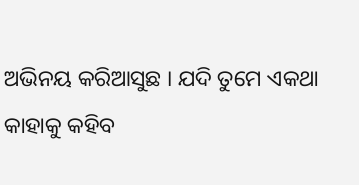ଅଭିନୟ କରିଆସୁଛ । ଯଦି ତୁମେ ଏକଥା
କାହାକୁ କହିବ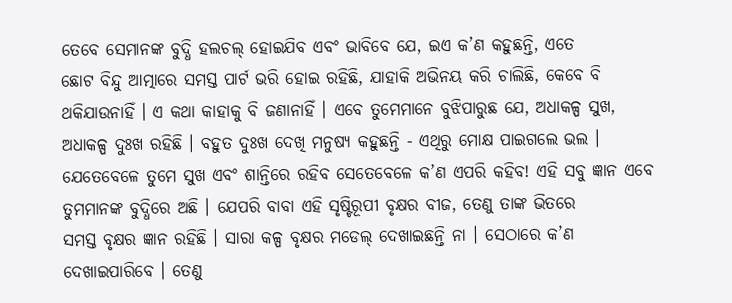ତେବେ ସେମାନଙ୍କ ବୁଦ୍ଧି ହଲଚଲ୍ ହୋଇଯିବ ଏବଂ ଭାବିବେ ଯେ, ଇଏ କ’ଣ କହୁଛନ୍ତି, ଏତେ
ଛୋଟ ବିନ୍ଦୁ ଆତ୍ମାରେ ସମସ୍ତ ପାର୍ଟ ଭରି ହୋଇ ରହିଛି, ଯାହାକି ଅଭିନୟ କରି ଚାଲିଛି, କେବେ ବି
ଥକିଯାଉନାହିଁ । ଏ କଥା କାହାକୁ ବି ଜଣାନାହିଁ । ଏବେ ତୁମେମାନେ ବୁଝିପାରୁଛ ଯେ, ଅଧାକଳ୍ପ ସୁଖ,
ଅଧାକଳ୍ପ ଦୁଃଖ ରହିଛି । ବହୁତ ଦୁଃଖ ଦେଖି ମନୁଷ୍ୟ କହୁଛନ୍ତି - ଏଥିରୁ ମୋକ୍ଷ ପାଇଗଲେ ଭଲ ।
ଯେତେବେଳେ ତୁମେ ସୁଖ ଏବଂ ଶାନ୍ତିରେ ରହିବ ସେତେବେଳେ କ’ଣ ଏପରି କହିବ! ଏହି ସବୁ ଜ୍ଞାନ ଏବେ
ତୁମମାନଙ୍କ ବୁଦ୍ଧିରେ ଅଛି । ଯେପରି ବାବା ଏହି ସୃଷ୍ଟିରୂପୀ ବୃକ୍ଷର ବୀଜ, ତେଣୁ ତାଙ୍କ ଭିତରେ
ସମସ୍ତ ବୃକ୍ଷର ଜ୍ଞାନ ରହିଛି । ସାରା କଳ୍ପ ବୃକ୍ଷର ମଡେଲ୍ ଦେଖାଇଛନ୍ତି ନା । ସେଠାରେ କ’ଣ
ଦେଖାଇପାରିବେ । ତେଣୁ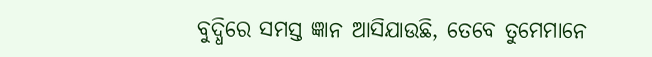ବୁଦ୍ଧିରେ ସମସ୍ତ ଜ୍ଞାନ ଆସିଯାଉଛି, ତେବେ ତୁମେମାନେ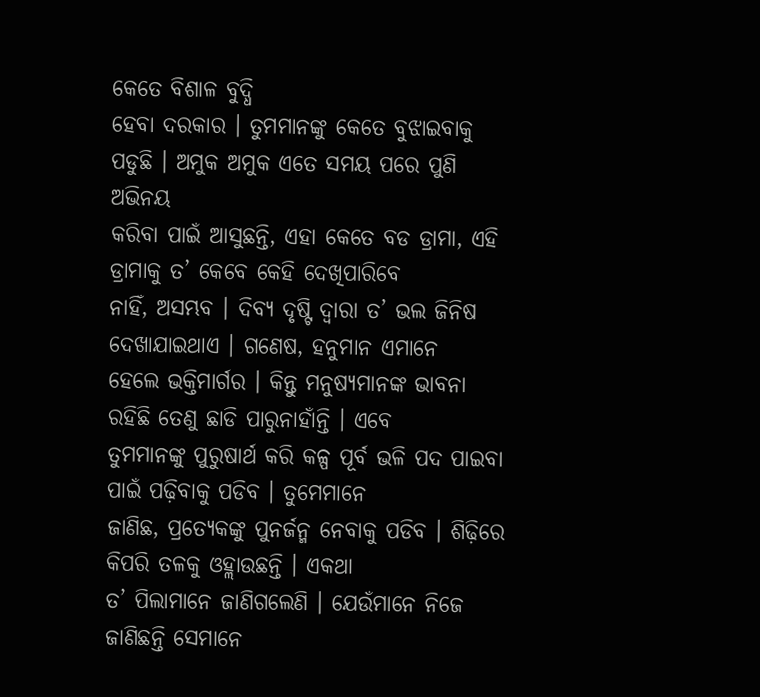କେତେ ବିଶାଳ ବୁଦ୍ଧି
ହେବା ଦରକାର । ତୁମମାନଙ୍କୁ କେତେ ବୁଝାଇବାକୁ ପଡୁଛି । ଅମୁକ ଅମୁକ ଏତେ ସମୟ ପରେ ପୁଣି ଅଭିନୟ
କରିବା ପାଇଁ ଆସୁଛନ୍ତି, ଏହା କେତେ ବଡ ଡ୍ରାମା, ଏହି ଡ୍ରାମାକୁ ତ’ କେବେ କେହି ଦେଖିପାରିବେ
ନାହିଁ, ଅସମ୍ଭବ । ଦିବ୍ୟ ଦୃଷ୍ଟି ଦ୍ୱାରା ତ’ ଭଲ ଜିନିଷ ଦେଖାଯାଇଥାଏ । ଗଣେଷ, ହନୁମାନ ଏମାନେ
ହେଲେ ଭକ୍ତିମାର୍ଗର । କିନ୍ତୁ ମନୁଷ୍ୟମାନଙ୍କ ଭାବନା ରହିଛି ତେଣୁ ଛାଡି ପାରୁନାହାଁନ୍ତି । ଏବେ
ତୁମମାନଙ୍କୁ ପୁରୁଷାର୍ଥ କରି କଳ୍ପ ପୂର୍ବ ଭଳି ପଦ ପାଇବା ପାଇଁ ପଢ଼ିବାକୁ ପଡିବ । ତୁମେମାନେ
ଜାଣିଛ, ପ୍ରତ୍ୟେକଙ୍କୁ ପୁନର୍ଜନ୍ମ ନେବାକୁ ପଡିବ । ଶିଢ଼ିରେ କିପରି ତଳକୁ ଓହ୍ଲାଉଛନ୍ତି । ଏକଥା
ତ’ ପିଲାମାନେ ଜାଣିଗଲେଣି । ଯେଉଁମାନେ ନିଜେ ଜାଣିଛନ୍ତି ସେମାନେ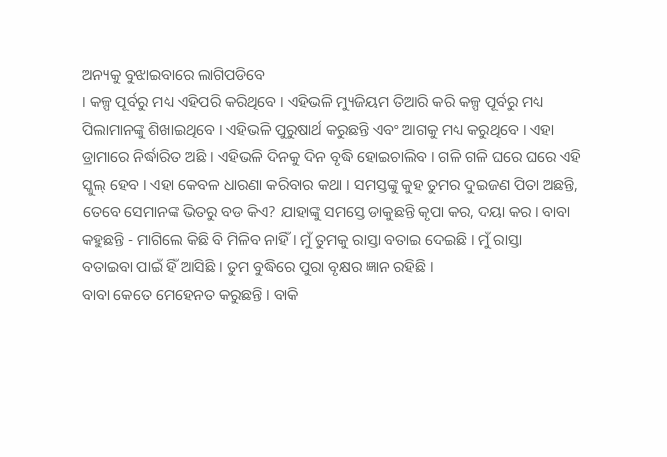ଅନ୍ୟକୁ ବୁଝାଇବାରେ ଲାଗିପଡିବେ
। କଳ୍ପ ପୂର୍ବରୁ ମଧ୍ୟ ଏହିପରି କରିଥିବେ । ଏହିଭଳି ମ୍ୟୁଜିୟମ ତିଆରି କରି କଳ୍ପ ପୂର୍ବରୁ ମଧ୍ୟ
ପିଲାମାନଙ୍କୁ ଶିଖାଇଥିବେ । ଏହିଭଳି ପୁରୁଷାର୍ଥ କରୁଛନ୍ତି ଏବଂ ଆଗକୁ ମଧ୍ୟ କରୁଥିବେ । ଏହା
ଡ୍ରାମାରେ ନିର୍ଦ୍ଧାରିତ ଅଛି । ଏହିଭଳି ଦିନକୁ ଦିନ ବୃଦ୍ଧି ହୋଇଚାଲିବ । ଗଳି ଗଳି ଘରେ ଘରେ ଏହି
ସ୍କୁଲ୍ ହେବ । ଏହା କେବଳ ଧାରଣା କରିବାର କଥା । ସମସ୍ତଙ୍କୁ କୁହ ତୁମର ଦୁଇଜଣ ପିତା ଅଛନ୍ତି,
ତେବେ ସେମାନଙ୍କ ଭିତରୁ ବଡ କିଏ? ଯାହାଙ୍କୁ ସମସ୍ତେ ଡାକୁଛନ୍ତି କୃପା କର, ଦୟା କର । ବାବା
କହୁଛନ୍ତି - ମାଗିଲେ କିଛି ବି ମିଳିବ ନାହିଁ । ମୁଁ ତୁମକୁ ରାସ୍ତା ବତାଇ ଦେଇଛି । ମୁଁ ରାସ୍ତା
ବତାଇବା ପାଇଁ ହିଁ ଆସିଛି । ତୁମ ବୁଦ୍ଧିରେ ପୁରା ବୃକ୍ଷର ଜ୍ଞାନ ରହିଛି ।
ବାବା କେତେ ମେହେନତ କରୁଛନ୍ତି । ବାକି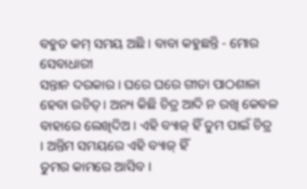ବହୁତ କମ୍ ସମୟ ଅଛି । ବାବା କହୁଛନ୍ତି - ମୋର ସେବାଧାରୀ
ସନ୍ତାନ ଦରକାର । ଘରେ ଘରେ ଗୀତା ପାଠଶାଳା ହେବା ଉଚିତ୍ । ଅନ୍ୟ କିଛି ଚିତ୍ର ଆଦି ନ ରଖି କେବଳ
ବାହାରେ ଲେଖିଦିଅ । ଏହି ବ୍ୟାଜ୍ ହିଁ ତୁମ ପାଇଁ ଚିତ୍ର । ଅନ୍ତିମ ସମୟରେ ଏହି ବ୍ୟାଜ୍ ହିଁ
ତୁମର କାମରେ ଆସିବ ।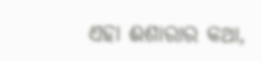ଏହା ଈଶାରାର କଥା,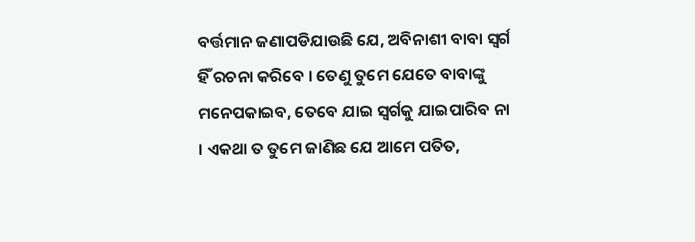ବର୍ତ୍ତମାନ ଜଣାପଡିଯାଉଛି ଯେ, ଅବିନାଶୀ ବାବା ସ୍ୱର୍ଗ
ହିଁ ରଚନା କରିବେ । ତେଣୁ ତୁମେ ଯେତେ ବାବାଙ୍କୁ ମନେପକାଇବ, ତେବେ ଯାଇ ସ୍ୱର୍ଗକୁ ଯାଇପାରିବ ନା
। ଏକଥା ତ ତୁମେ ଜାଣିଛ ଯେ ଆମେ ପତିତ,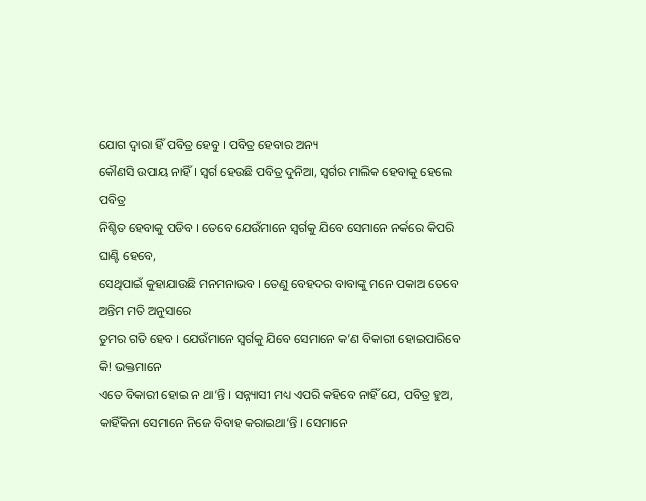ଯୋଗ ଦ୍ୱାରା ହିଁ ପବିତ୍ର ହେବୁ । ପବିତ୍ର ହେବାର ଅନ୍ୟ
କୌଣସି ଉପାୟ ନାହିଁ । ସ୍ୱର୍ଗ ହେଉଛି ପବିତ୍ର ଦୁନିଆ, ସ୍ୱର୍ଗର ମାଲିକ ହେବାକୁ ହେଲେ ପବିତ୍ର
ନିଶ୍ଚିତ ହେବାକୁ ପଡିବ । ତେବେ ଯେଉଁମାନେ ସ୍ୱର୍ଗକୁ ଯିବେ ସେମାନେ ନର୍କରେ କିପରି ଘାଣ୍ଟି ହେବେ,
ସେଥିପାଇଁ କୁହାଯାଉଛି ମନମନାଭବ । ତେଣୁ ବେହଦର ବାବାଙ୍କୁ ମନେ ପକାଅ ତେବେ ଅନ୍ତିମ ମତି ଅନୁସାରେ
ତୁମର ଗତି ହେବ । ଯେଉଁମାନେ ସ୍ୱର୍ଗକୁ ଯିବେ ସେମାନେ କ’ଣ ବିକାରୀ ହୋଇପାରିବେ କି! ଭକ୍ତମାନେ
ଏତେ ବିକାରୀ ହୋଇ ନ ଥା’ନ୍ତି । ସନ୍ନ୍ୟାସୀ ମଧ୍ୟ ଏପରି କହିବେ ନାହିଁ ଯେ, ପବିତ୍ର ହୁଅ,
କାହିଁକିନା ସେମାନେ ନିଜେ ବିବାହ କରାଇଥା’ନ୍ତି । ସେମାନେ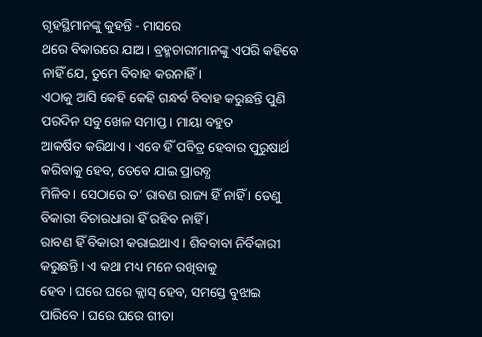ଗୃହସ୍ଥିମାନଙ୍କୁ କୁହନ୍ତି - ମାସରେ
ଥରେ ବିକାରରେ ଯାଅ । ବ୍ରହ୍ମଚାରୀମାନଙ୍କୁ ଏପରି କହିବେ ନାହିଁ ଯେ, ତୁମେ ବିବାହ କରନାହିଁ ।
ଏଠାକୁ ଆସି କେହି କେହି ଗନ୍ଧର୍ବ ବିବାହ କରୁଛନ୍ତି ପୁଣି ପରଦିନ ସବୁ ଖେଳ ସମାପ୍ତ । ମାୟା ବହୁତ
ଆକର୍ଷିତ କରିଥାଏ । ଏବେ ହିଁ ପବିତ୍ର ହେବାର ପୁରୁଷାର୍ଥ କରିବାକୁ ହେବ, ତେବେ ଯାଇ ପ୍ରାରବ୍ଧ
ମିଳିବ । ସେଠାରେ ତ’ ରାବଣ ରାଜ୍ୟ ହିଁ ନାହିଁ । ତେଣୁ ବିକାରୀ ବିଚାରଧାରା ହିଁ ରହିବ ନାହିଁ ।
ରାବଣ ହିଁ ବିକାରୀ କରାଇଥାଏ । ଶିବବାବା ନିର୍ବିକାରୀ କରୁଛନ୍ତି । ଏ କଥା ମଧ୍ୟ ମନେ ରଖିବାକୁ
ହେବ । ଘରେ ଘରେ କ୍ଲାସ୍ ହେବ, ସମସ୍ତେ ବୁଝାଇ ପାରିବେ । ଘରେ ଘରେ ଗୀତା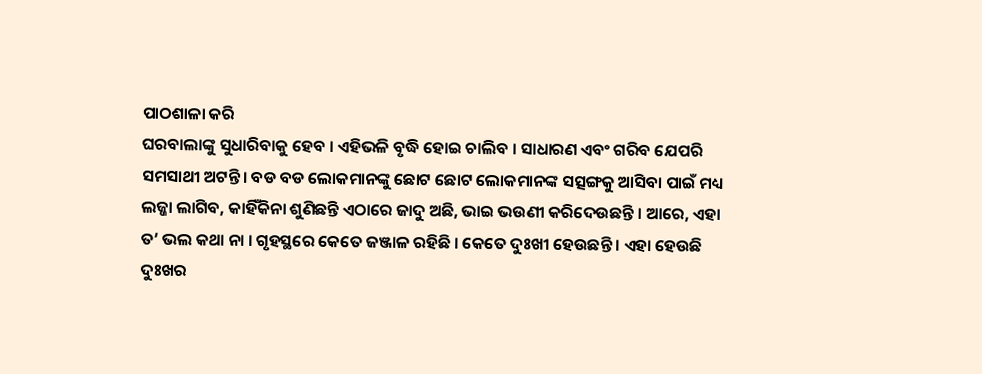ପାଠଶାଳା କରି
ଘରବାଲାଙ୍କୁ ସୁଧାରିବାକୁ ହେବ । ଏହିଭଳି ବୃଦ୍ଧି ହୋଇ ଚାଲିବ । ସାଧାରଣ ଏବଂ ଗରିବ ଯେପରି
ସମସାଥୀ ଅଟନ୍ତି । ବଡ ବଡ ଲୋକମାନଙ୍କୁ ଛୋଟ ଛୋଟ ଲୋକମାନଙ୍କ ସତ୍ସଙ୍ଗକୁ ଆସିବା ପାଇଁ ମଧ୍ୟ
ଲଜ୍ଜା ଲାଗିବ, କାହିଁକିନା ଶୁଣିଛନ୍ତି ଏଠାରେ ଜାଦୁ ଅଛି, ଭାଇ ଭଉଣୀ କରିଦେଉଛନ୍ତି । ଆରେ, ଏହା
ତ’ ଭଲ କଥା ନା । ଗୃହସ୍ଥରେ କେତେ ଜଞ୍ଜାଳ ରହିଛି । କେତେ ଦୁଃଖୀ ହେଉଛନ୍ତି । ଏହା ହେଉଛି
ଦୁଃଖର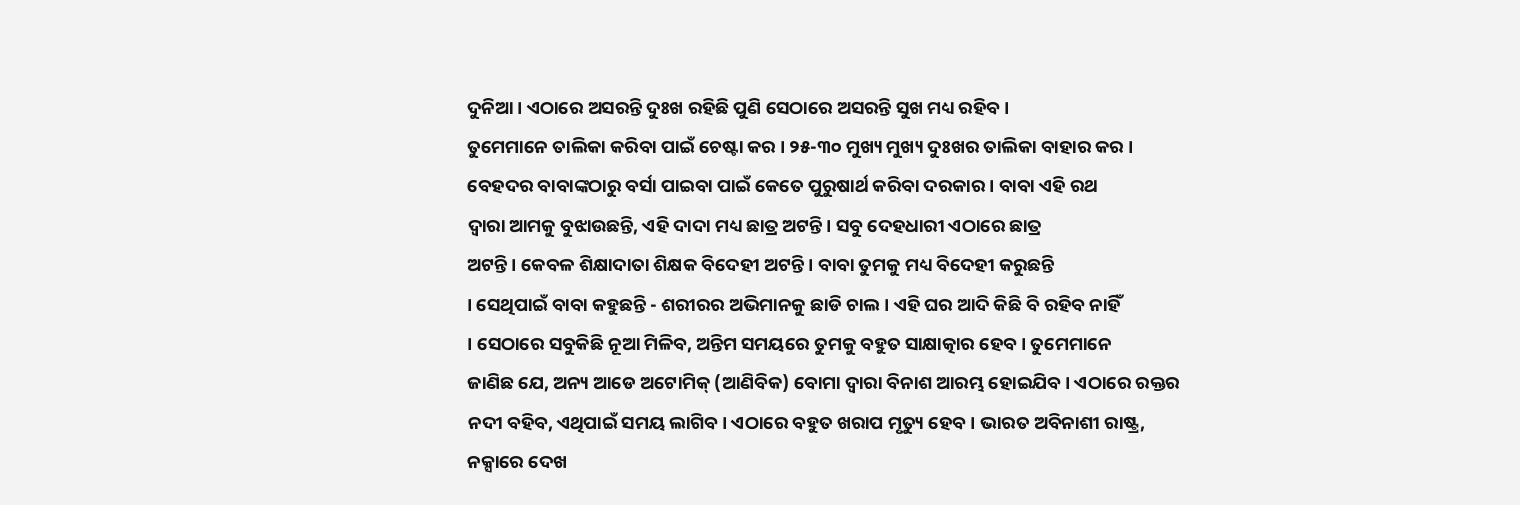ଦୁନିଆ । ଏଠାରେ ଅସରନ୍ତି ଦୁଃଖ ରହିଛି ପୁଣି ସେଠାରେ ଅସରନ୍ତି ସୁଖ ମଧ୍ୟ ରହିବ ।
ତୁମେମାନେ ତାଲିକା କରିବା ପାଇଁ ଚେଷ୍ଟା କର । ୨୫-୩୦ ମୁଖ୍ୟ ମୁଖ୍ୟ ଦୁଃଖର ତାଲିକା ବାହାର କର ।
ବେହଦର ବାବାଙ୍କଠାରୁ ବର୍ସା ପାଇବା ପାଇଁ କେତେ ପୁରୁଷାର୍ଥ କରିବା ଦରକାର । ବାବା ଏହି ରଥ
ଦ୍ୱାରା ଆମକୁ ବୁଝାଉଛନ୍ତି, ଏହି ଦାଦା ମଧ୍ୟ ଛାତ୍ର ଅଟନ୍ତି । ସବୁ ଦେହଧାରୀ ଏଠାରେ ଛାତ୍ର
ଅଟନ୍ତି । କେବଳ ଶିକ୍ଷାଦାତା ଶିକ୍ଷକ ବିଦେହୀ ଅଟନ୍ତି । ବାବା ତୁମକୁ ମଧ୍ୟ ବିଦେହୀ କରୁଛନ୍ତି
। ସେଥିପାଇଁ ବାବା କହୁଛନ୍ତି - ଶରୀରର ଅଭିମାନକୁ ଛାଡି ଚାଲ । ଏହି ଘର ଆଦି କିଛି ବି ରହିବ ନାହିଁ
। ସେଠାରେ ସବୁକିଛି ନୂଆ ମିଳିବ, ଅନ୍ତିମ ସମୟରେ ତୁମକୁ ବହୁତ ସାକ୍ଷାତ୍କାର ହେବ । ତୁମେମାନେ
ଜାଣିଛ ଯେ, ଅନ୍ୟ ଆଡେ ଅଟୋମିକ୍ (ଆଣିବିକ) ବୋମା ଦ୍ୱାରା ବିନାଶ ଆରମ୍ଭ ହୋଇଯିବ । ଏଠାରେ ରକ୍ତର
ନଦୀ ବହିବ, ଏଥିପାଇଁ ସମୟ ଲାଗିବ । ଏଠାରେ ବହୁତ ଖରାପ ମୃତ୍ୟୁ ହେବ । ଭାରତ ଅବିନାଶୀ ରାଷ୍ଟ୍ର,
ନକ୍ସାରେ ଦେଖ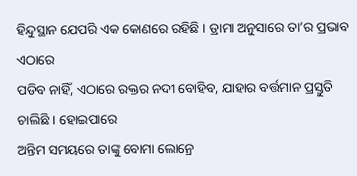ହିନ୍ଦୁସ୍ଥାନ ଯେପରି ଏକ କୋଣରେ ରହିଛି । ଡ୍ରାମା ଅନୁସାରେ ତା’ର ପ୍ରଭାବ ଏଠାରେ
ପଡିବ ନାହିଁ, ଏଠାରେ ରକ୍ତର ନଦୀ ବୋହିବ, ଯାହାର ବର୍ତ୍ତମାନ ପ୍ରସ୍ତୁତି ଚାଲିଛି । ହୋଇପାରେ
ଅନ୍ତିମ ସମୟରେ ତାଙ୍କୁ ବୋମା ଲୋନ୍ରେ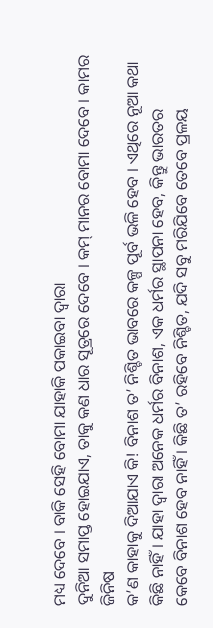ମଧ୍ୟ ଦେବେ । ବାକି ସେହି ବୋମା ଯାହାକି ପକାଇବା ଦ୍ୱାରା
ଦୁନିଆ ସମାପ୍ତ ହୋଇଯାଏ, ତାକୁ କଣ ଧାର ସୂତ୍ରରେ ଦେବେ । କମ୍ ମାନର ବୋମା ଦେବେ । କାମର ଜିନିଷ
କ’ଣ କାହାକୁ ଦିଆଯାଏ କି! ବିନାଶ ତ’ ନିଶ୍ଚିତ ଭାବରେ କଳ୍ପ ପୂର୍ବ ଭଳି ହେବ । ଏଥିରେ ନୂଆ କଥା
କିଛି ନାହିଁ । ଯାହା ଦ୍ୱାରା ଅନେକ ଧର୍ମର ବିନାଶ, ଏକ ଧର୍ମର ସ୍ଥାପନା ହେବ, କିନ୍ତୁ ଭାରତର
କେବେ ବିନାଶ ହେବ ନାହିଁ । କିଛି ତ’ ରହିବେ ନିଶ୍ଚିତ, ଯଦି ସବୁ ମରିଯିବେ ତେବେ ପ୍ରଳୟ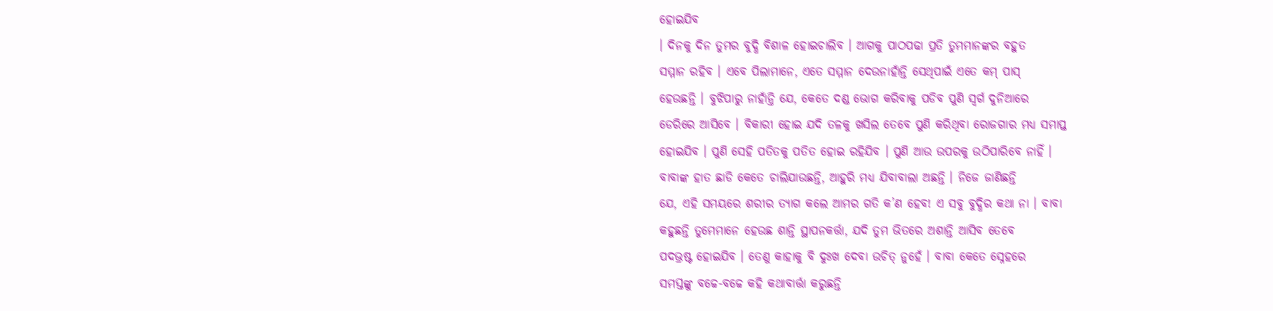ହୋଇଯିବ
। ଦିନକୁ ଦିନ ତୁମର ବୁଦ୍ଧି ବିଶାଳ ହୋଇଚାଲିବ । ଆଗକୁ ପାଠପଢା ପ୍ରତି ତୁମମାନଙ୍କର ବହୁତ
ସମ୍ମାନ ରହିବ । ଏବେ ପିଲାମାନେ, ଏତେ ସମ୍ମାନ ଦେଉନାହାଁନ୍ତି ସେଥିପାଇଁ ଏତେ କମ୍ ପାସ୍
ହେଉଛନ୍ତି । ବୁଝିପାରୁ ନାହାଁନ୍ତି ଯେ, କେତେ ଦଣ୍ଡ ଭୋଗ କରିବାକୁ ପଡିବ ପୁଣି ସ୍ୱର୍ଗ ଦୁନିଆରେ
ଡେରିରେ ଆସିବେ । ବିକାରୀ ହୋଇ ଯଦି ତଳକୁ ଖସିଲ ତେବେ ପୁଣି କରିଥିବା ରୋଜଗାର ମଧ୍ୟ ସମାପ୍ତ
ହୋଇଯିବ । ପୁଣି ସେହି ପତିତକୁ ପତିତ ହୋଇ ରହିଯିବ । ପୁଣି ଆଉ ଉପରକୁ ଉଠିପାରିବେ ନାହିଁ ।
ବାବାଙ୍କ ହାତ ଛାଡି କେତେ ଚାଲିଯାଉଛନ୍ତି, ଆହୁରି ମଧ୍ୟ ଯିବାବାଲା ଅଛନ୍ତି । ନିଜେ ଜାଣିଛନ୍ତି
ଯେ, ଏହି ସମୟରେ ଶରୀର ତ୍ୟାଗ କଲେ ଆମର ଗତି କ’ଣ ହେବ! ଏ ସବୁ ବୁଦ୍ଧିର କଥା ନା । ବାବା
କହୁଛନ୍ତି ତୁମେମାନେ ହେଉଛ ଶାନ୍ତି ସ୍ଥାପନକର୍ତ୍ତା, ଯଦି ତୁମ ଭିତରେ ଅଶାନ୍ତି ଆସିବ ତେବେ
ପଦଭ୍ରଷ୍ଟ ହୋଇଯିବ । ତେଣୁ କାହାକୁ ବି ଦୁଃଖ ଦେବା ଉଚିତ୍ ନୁହେଁ । ବାବା କେତେ ସ୍ନେହରେ
ସମସ୍ତଙ୍କୁ ବଚ୍ଚେ-ବଚ୍ଚେ କହି କଥାବାର୍ତ୍ତା କରୁଛନ୍ତି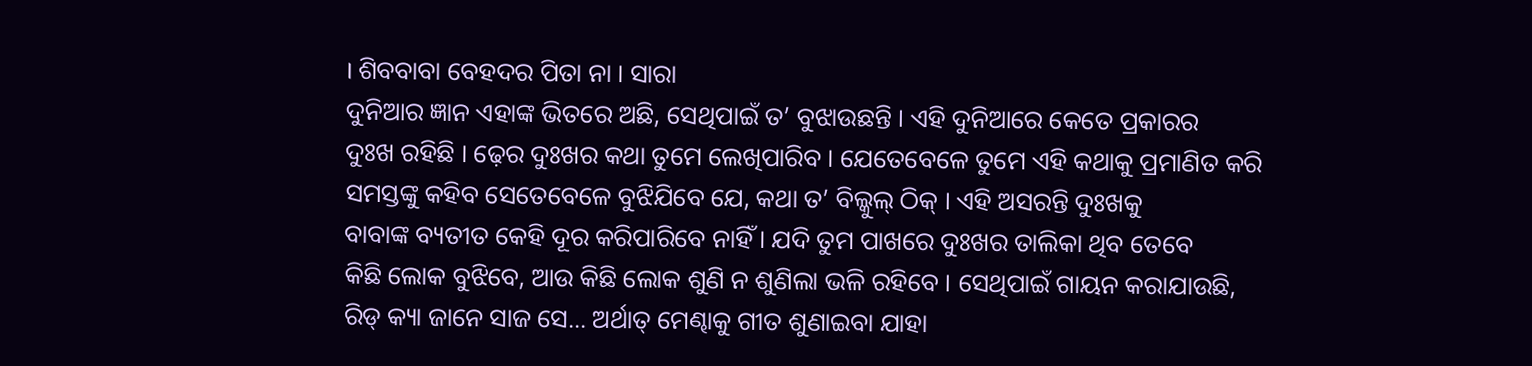। ଶିବବାବା ବେହଦର ପିତା ନା । ସାରା
ଦୁନିଆର ଜ୍ଞାନ ଏହାଙ୍କ ଭିତରେ ଅଛି, ସେଥିପାଇଁ ତ’ ବୁଝାଉଛନ୍ତି । ଏହି ଦୁନିଆରେ କେତେ ପ୍ରକାରର
ଦୁଃଖ ରହିଛି । ଢ଼େର ଦୁଃଖର କଥା ତୁମେ ଲେଖିପାରିବ । ଯେତେବେଳେ ତୁମେ ଏହି କଥାକୁ ପ୍ରମାଣିତ କରି
ସମସ୍ତଙ୍କୁ କହିବ ସେତେବେଳେ ବୁଝିଯିବେ ଯେ, କଥା ତ’ ବିଲ୍କୁଲ୍ ଠିକ୍ । ଏହି ଅସରନ୍ତି ଦୁଃଖକୁ
ବାବାଙ୍କ ବ୍ୟତୀତ କେହି ଦୂର କରିପାରିବେ ନାହିଁ । ଯଦି ତୁମ ପାଖରେ ଦୁଃଖର ତାଲିକା ଥିବ ତେବେ
କିଛି ଲୋକ ବୁଝିବେ, ଆଉ କିଛି ଲୋକ ଶୁଣି ନ ଶୁଣିଲା ଭଳି ରହିବେ । ସେଥିପାଇଁ ଗାୟନ କରାଯାଉଛି,
ରିଡ୍ କ୍ୟା ଜାନେ ସାଜ ସେ... ଅର୍ଥାତ୍ ମେଣ୍ଢାକୁ ଗୀତ ଶୁଣାଇବା ଯାହା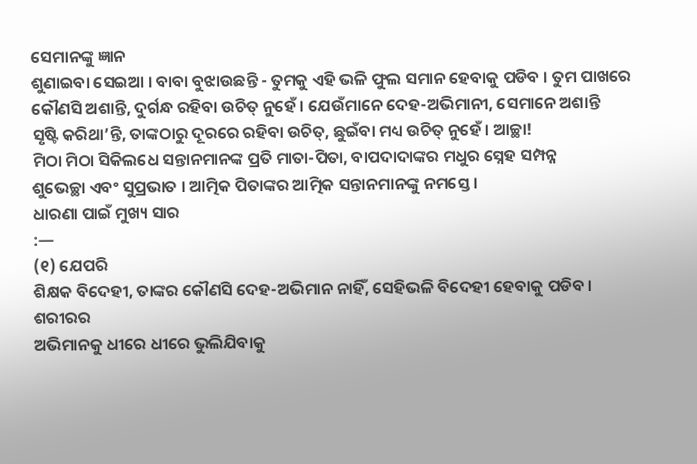ସେମାନଙ୍କୁ ଜ୍ଞାନ
ଶୁଣାଇବା ସେଇଆ । ବାବା ବୁଝାଉଛନ୍ତି - ତୁମକୁ ଏହି ଭଳି ଫୁଲ ସମାନ ହେବାକୁ ପଡିବ । ତୁମ ପାଖରେ
କୌଣସି ଅଶାନ୍ତି, ଦୁର୍ଗନ୍ଧ ରହିବା ଉଚିତ୍ ନୁହେଁ । ଯେଉଁମାନେ ଦେହ-ଅଭିମାନୀ, ସେମାନେ ଅଶାନ୍ତି
ସୃଷ୍ଟି କରିଥା’ନ୍ତି, ତାଙ୍କଠାରୁ ଦୂରରେ ରହିବା ଉଚିତ୍, ଛୁଇଁବା ମଧ୍ୟ ଉଚିତ୍ ନୁହେଁ । ଆଚ୍ଛା!
ମିଠା ମିଠା ସିକିଲଧେ ସନ୍ତାନମାନଙ୍କ ପ୍ରତି ମାତା-ପିତା, ବାପଦାଦାଙ୍କର ମଧୁର ସ୍ନେହ ସମ୍ପନ୍ନ
ଶୁଭେଚ୍ଛା ଏବଂ ସୁପ୍ରଭାତ । ଆତ୍ମିକ ପିତାଙ୍କର ଆତ୍ମିକ ସନ୍ତାନମାନଙ୍କୁ ନମସ୍ତେ ।
ଧାରଣା ପାଇଁ ମୁଖ୍ୟ ସାର
:—
(୧) ଯେପରି
ଶିକ୍ଷକ ବିଦେହୀ, ତାଙ୍କର କୌଣସି ଦେହ-ଅଭିମାନ ନାହିଁ, ସେହିଭଳି ବିଦେହୀ ହେବାକୁ ପଡିବ । ଶରୀରର
ଅଭିମାନକୁ ଧୀରେ ଧୀରେ ଭୁଲିଯିବାକୁ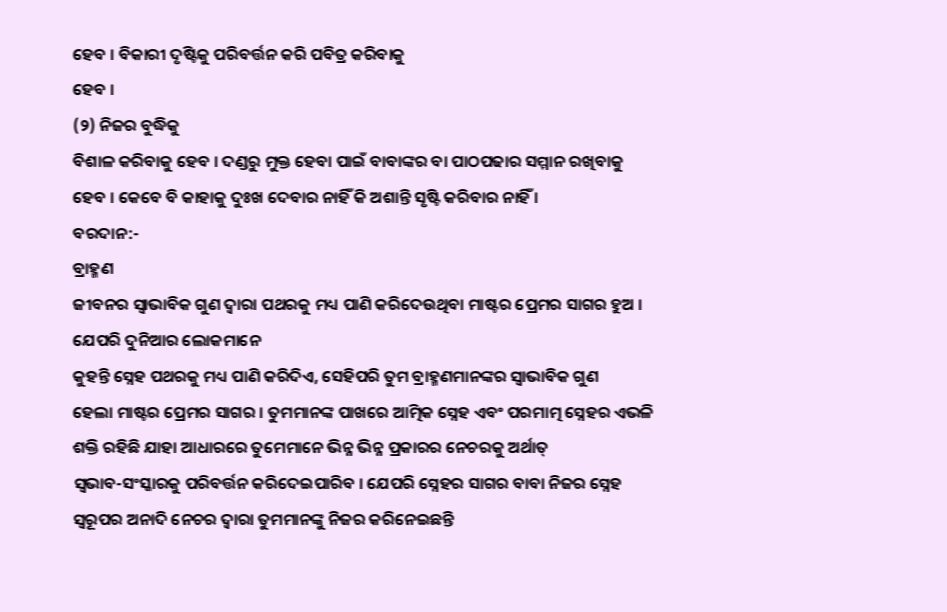ହେବ । ବିକାରୀ ଦୃଷ୍ଟିକୁ ପରିବର୍ତ୍ତନ କରି ପବିତ୍ର କରିବାକୁ
ହେବ ।
(୨) ନିଜର ବୁଦ୍ଧିକୁ
ବିଶାଳ କରିବାକୁ ହେବ । ଦଣ୍ଡରୁ ମୁକ୍ତ ହେବା ପାଇଁ ବାବାଙ୍କର ବା ପାଠପଢାର ସମ୍ମାନ ରଖିବାକୁ
ହେବ । କେବେ ବି କାହାକୁ ଦୁଃଖ ଦେବାର ନାହିଁ କି ଅଶାନ୍ତି ସୃଷ୍ଟି କରିବାର ନାହିଁ ।
ବରଦାନ:-
ବ୍ରାହ୍ମଣ
ଜୀବନର ସ୍ୱାଭାବିକ ଗୁଣ ଦ୍ୱାରା ପଥରକୁ ମଧ୍ୟ ପାଣି କରିଦେଉଥିବା ମାଷ୍ଟର ପ୍ରେମର ସାଗର ହୁଅ ।
ଯେପରି ଦୁନିଆର ଲୋକମାନେ
କୁହନ୍ତି ସ୍ନେହ ପଥରକୁ ମଧ୍ୟ ପାଣି କରିଦିଏ, ସେହିପରି ତୁମ ବ୍ରାହ୍ମଣମାନଙ୍କର ସ୍ୱାଭାବିକ ଗୁଣ
ହେଲା ମାଷ୍ଟର ପ୍ରେମର ସାଗର । ତୁମମାନଙ୍କ ପାଖରେ ଆତ୍ମିକ ସ୍ନେହ ଏବଂ ପରମାତ୍ମ ସ୍ନେହର ଏଭଳି
ଶକ୍ତି ରହିଛି ଯାହା ଆଧାରରେ ତୁମେମାନେ ଭିନ୍ନ ଭିନ୍ନ ପ୍ରକାରର ନେଚରକୁ ଅର୍ଥାତ୍
ସ୍ୱଭାବ-ସଂସ୍କାରକୁ ପରିବର୍ତ୍ତନ କରିଦେଇପାରିବ । ଯେପରି ସ୍ନେହର ସାଗର ବାବା ନିଜର ସ୍ନେହ
ସ୍ୱରୂପର ଅନାଦି ନେଚର ଦ୍ୱାରା ତୁମମାନଙ୍କୁ ନିଜର କରିନେଇଛନ୍ତି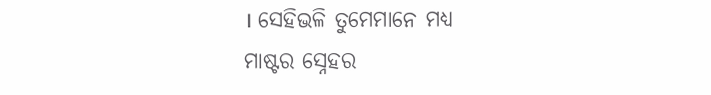। ସେହିଭଳି ତୁମେମାନେ ମଧ୍ୟ
ମାଷ୍ଟର ସ୍ନେହର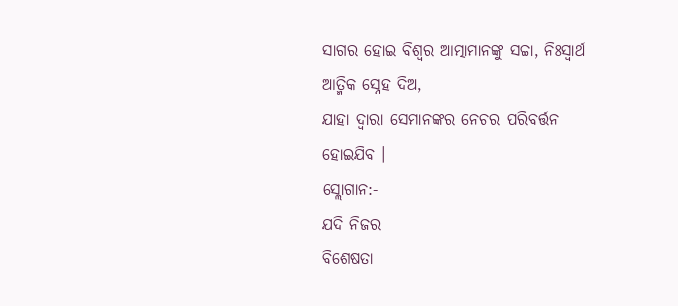ସାଗର ହୋଇ ବିଶ୍ୱର ଆତ୍ମାମାନଙ୍କୁ ସଚ୍ଚା, ନିଃସ୍ୱାର୍ଥ ଆତ୍ମିକ ସ୍ନେହ ଦିଅ,
ଯାହା ଦ୍ୱାରା ସେମାନଙ୍କର ନେଚର ପରିବର୍ତ୍ତନ ହୋଇଯିବ ।
ସ୍ଲୋଗାନ:-
ଯଦି ନିଜର
ବିଶେଷତା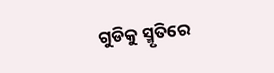ଗୁଡିକୁ ସ୍ମୃତିରେ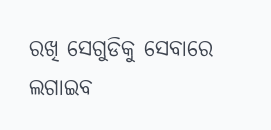ରଖି ସେଗୁଡିକୁ ସେବାରେ ଲଗାଇବ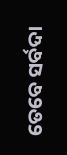ତେବେ ସର୍ବଦା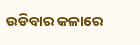ଉଡିବାର କଳାରେ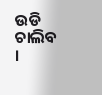ଉଡି
ଚାଲିବ ।